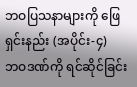ဘဝပြသနာများကို ဖြေရှင်းနည်း (အပိုင်း-၄)
ဘဝဒဏ်ကို ရင်ဆိုင်ခြင်း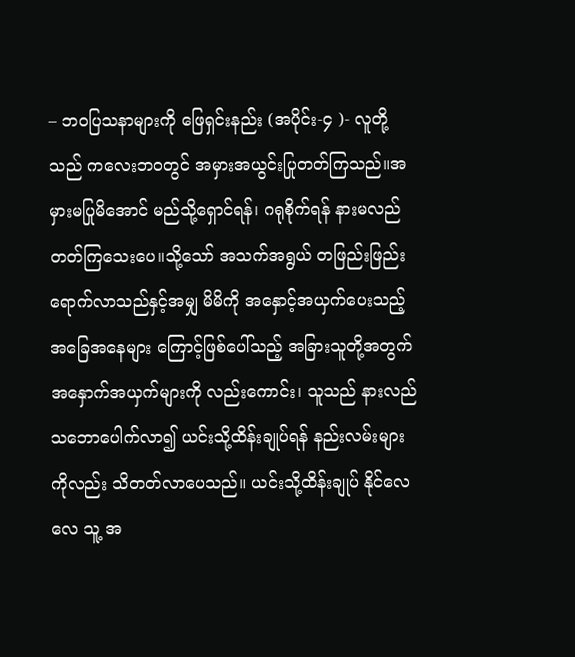– ဘဝပြသနာများကို ဖြေရှင်းနည်း (အပိုင်း-၄ )- လူတို့သည် ကလေးဘဝတွင် အမှားအယွင်းပြုတတ်ကြသည်။အမှားမပြုမိအောင် မည်သို့ရှောင်ရန်၊ ဂရုစိုက်ရန် နားမလည်တတ်ကြသေးပေ။သို့သော် အသက်အရွယ် တဖြည်းဖြည်း ရောက်လာသည်နှင့်အမျှ မိမိကို အနှောင့်အယှက်ပေးသည့် အခြေအနေများ ကြောင့်ဖြစ်ပေါ်သည့် အခြားသူတို့အတွက် အနှောက်အယှက်များကို လည်းကောင်း၊ သူသည် နားလည်သဘောပေါက်လာ၍ ယင်းသို့ထိန်းချုပ်ရန် နည်းလမ်းများကိုလည်း သိတတ်လာပေသည်။ ယင်းသို့ထိန်းချုပ် နိုင်လေလေ သူ့ အ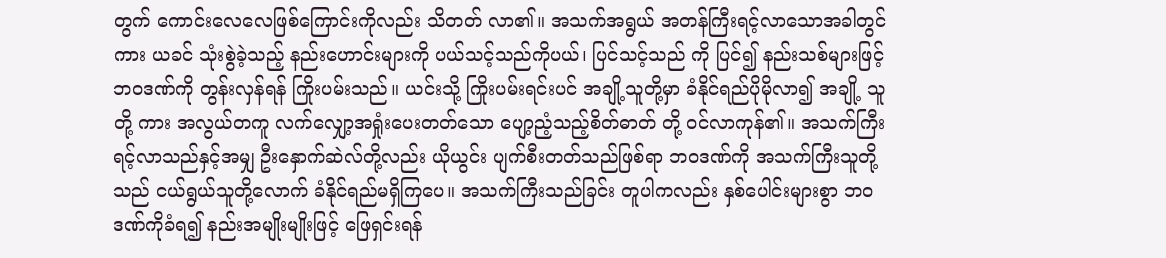တွက် ကောင်းလေလေဖြစ်ကြောင်းကိုလည်း သိတတ် လာ၏။ အသက်အရွယ် အတန်ကြီးရင့်လာသောအခါတွင်ကား ယခင် သုံးစွဲခဲ့သည့် နည်းဟောင်းများကို ပယ်သင့်သည်ကိုပယ်၊ ပြင်သင့်သည် ကို ပြင်၍ နည်းသစ်များဖြင့် ဘဝဒဏ်ကို တွန်းလှန်ရန် ကြိုးပမ်းသည်။ ယင်းသို့ ကြိုးပမ်းရင်းပင် အချို့သူတို့မှာ ခံနိုင်ရည်ပိုမိုလာ၍ အချို့ သူတို့ ကား အလွယ်တကူ လက်လျှော့အရှုံးပေးတတ်သော ပျော့ညံ့သည့်စိတ်ဓာတ် တို့ ဝင်လာကုန်၏။ အသက်ကြီးရင့်လာသည်နှင့်အမျှ ဦးနှောက်ဆဲလ်တို့လည်း ယိုယွင်း ပျက်စီးတတ်သည်ဖြစ်ရာ ဘဝဒဏ်ကို အသက်ကြီးသူတို့သည် ငယ်ရွယ်သူတို့လောက် ခံနိုင်ရည်မရှိကြပေ။ အသက်ကြီးသည်ခြင်း တူပါကလည်း နှစ်ပေါင်းများစွာ ဘဝဒဏ်ကိုခံရ၍ နည်းအမျိုးမျိုးဖြင့် ဖြေရှင်းရန်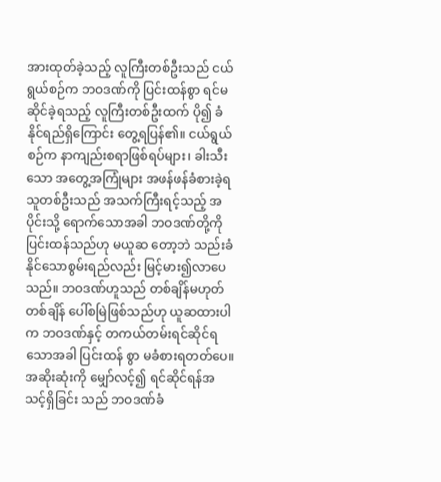အားထုတ်ခဲ့သည့် လူကြီးတစ်ဦးသည် ငယ်ရွယ်စဉ်က ဘဝဒဏ်ကို ပြင်းထန်စွာ ရင်မဆိုင်ခဲ့ရသည့် လူကြီးတစ်ဦးထက် ပို၍ ခံနိုင်ရည်ရှိကြောင်း တွေ့ရပြန်၏။ ငယ်ရွယ်စဉ်က နာကျည်းစရာဖြစ်ရပ်များ၊ ခါးသီးသော အတွေ့အကြုံများ အဖန်ဖန်ခံစားခဲ့ရသူတစ်ဦးသည် အသက်ကြီးရင့်သည့် အပိုင်းသို့ ရောက်သောအခါ ဘဝဒဏ်တို့ကို ပြင်းထန်သည်ဟု မယူဆ တော့ဘဲ သည်းခံနိုင်သောစွမ်းရည်လည်း မြင့်မား၍လာပေသည်။ ဘဝဒဏ်ဟူသည် တစ်ချိန်မဟုတ်တစ်ချိန် ပေါ်စမြဲဖြစ်သည်ဟု ယူဆထားပါက ဘဝဒဏ်နှင့် တကယ်တမ်းရင်ဆိုင်ရသောအခါ ပြင်းထန် စွာ မခံစားရတတ်ပေ။ အဆိုးဆုံးကို မျှော်လင့်၍ ရင်ဆိုင်ရန်အသင့်ရှိခြင်း သည် ဘဝဒဏ်ခံ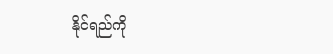နိုင်ရည်ကို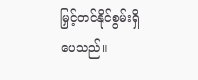မြှင့်တင်နိုင်စွမ်းရှိပေသည်။